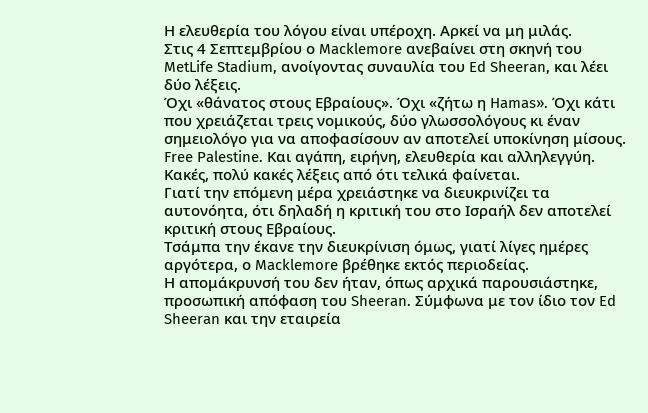Η ελευθερία του λόγου είναι υπέροχη. Αρκεί να μη μιλάς.
Στις 4 Σεπτεμβρίου ο Macklemore ανεβαίνει στη σκηνή του MetLife Stadium, ανοίγοντας συναυλία του Ed Sheeran, και λέει δύο λέξεις.
Όχι «θάνατος στους Εβραίους». Όχι «ζήτω η Hamas». Όχι κάτι που χρειάζεται τρεις νομικούς, δύο γλωσσολόγους κι έναν σημειολόγο για να αποφασίσουν αν αποτελεί υποκίνηση μίσους.
Free Palestine. Και αγάπη, ειρήνη, ελευθερία και αλληλεγγύη.
Κακές, πολύ κακές λέξεις από ότι τελικά φαίνεται.
Γιατί την επόμενη μέρα χρειάστηκε να διευκρινίζει τα αυτονόητα, ότι δηλαδή η κριτική του στο Ισραήλ δεν αποτελεί κριτική στους Εβραίους.
Τσάμπα την έκανε την διευκρίνιση όμως, γιατί λίγες ημέρες αργότερα, ο Macklemore βρέθηκε εκτός περιοδείας.
Η απομάκρυνσή του δεν ήταν, όπως αρχικά παρουσιάστηκε, προσωπική απόφαση του Sheeran. Σύμφωνα με τον ίδιο τον Ed Sheeran και την εταιρεία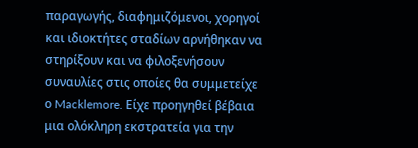παραγωγής, διαφημιζόμενοι, χορηγοί και ιδιοκτήτες σταδίων αρνήθηκαν να στηρίξουν και να φιλοξενήσουν συναυλίες στις οποίες θα συμμετείχε ο Macklemore. Είχε προηγηθεί βέβαια μια ολόκληρη εκστρατεία για την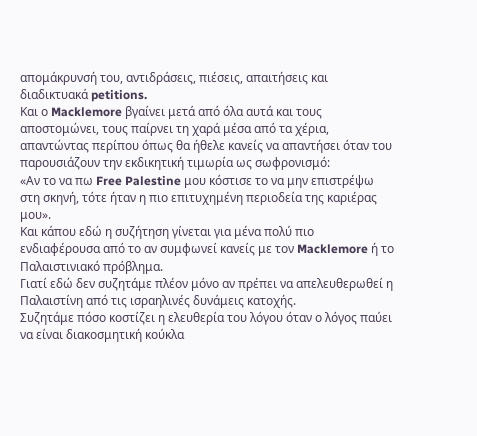απομάκρυνσή του, αντιδράσεις, πιέσεις, απαιτήσεις και διαδικτυακά petitions.
Και ο Macklemore βγαίνει μετά από όλα αυτά και τους αποστομώνει, τους παίρνει τη χαρά μέσα από τα χέρια, απαντώντας περίπου όπως θα ήθελε κανείς να απαντήσει όταν του παρουσιάζουν την εκδικητική τιμωρία ως σωφρονισμό:
«Αν το να πω Free Palestine μου κόστισε το να μην επιστρέψω στη σκηνή, τότε ήταν η πιο επιτυχημένη περιοδεία της καριέρας μου».
Και κάπου εδώ η συζήτηση γίνεται για μένα πολύ πιο ενδιαφέρουσα από το αν συμφωνεί κανείς με τον Macklemore ή το Παλαιστινιακό πρόβλημα.
Γιατί εδώ δεν συζητάμε πλέον μόνο αν πρέπει να απελευθερωθεί η Παλαιστίνη από τις ισραηλινές δυνάμεις κατοχής.
Συζητάμε πόσο κοστίζει η ελευθερία του λόγου όταν ο λόγος παύει να είναι διακοσμητική κούκλα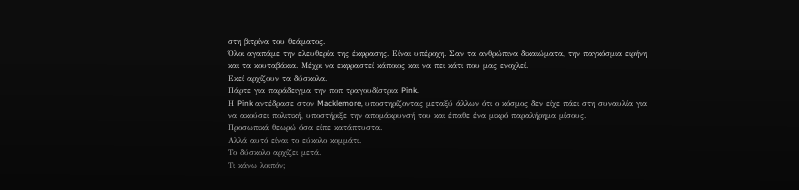στη βιτρίνα του θεάματος.
Όλοι αγαπάμε την ελευθερία της έκφρασης. Είναι υπέροχη. Σαν τα ανθρώπινα δικαιώματα, την παγκόσμια ειρήνη και τα κουταβάκια. Μέχρι να εκφραστεί κάποιος και να πει κάτι που μας ενοχλεί.
Εκεί αρχίζουν τα δύσκολα.
Πάρτε για παράδειγμα την ποπ τραγουδίστρια Pink.
Η Pink αντέδρασε στον Macklemore, υποστηρίζοντας μεταξύ άλλων ότι ο κόσμος δεν είχε πάει στη συναυλία για να ακούσει πολιτική, υποστήριξε την απομάκρυνσή του και έπαθε ένα μικρό παραλήρημα μίσους.
Προσωπικά θεωρώ όσα είπε κατάπτυστα.
Αλλά αυτό είναι το εύκολο κομμάτι.
Το δύσκολο αρχίζει μετά.
Τι κάνω λοιπόν;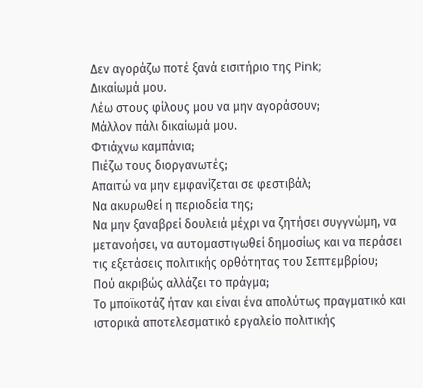Δεν αγοράζω ποτέ ξανά εισιτήριο της Pink;
Δικαίωμά μου.
Λέω στους φίλους μου να μην αγοράσουν;
Μάλλον πάλι δικαίωμά μου.
Φτιάχνω καμπάνια;
Πιέζω τους διοργανωτές;
Απαιτώ να μην εμφανίζεται σε φεστιβάλ;
Να ακυρωθεί η περιοδεία της;
Να μην ξαναβρεί δουλειά μέχρι να ζητήσει συγγνώμη, να μετανοήσει, να αυτομαστιγωθεί δημοσίως και να περάσει τις εξετάσεις πολιτικής ορθότητας του Σεπτεμβρίου;
Πού ακριβώς αλλάζει το πράγμα;
Το μποϊκοτάζ ήταν και είναι ένα απολύτως πραγματικό και ιστορικά αποτελεσματικό εργαλείο πολιτικής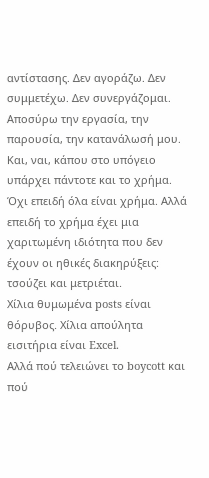αντίστασης. Δεν αγοράζω. Δεν συμμετέχω. Δεν συνεργάζομαι. Αποσύρω την εργασία, την παρουσία, την κατανάλωσή μου.
Και, ναι, κάπου στο υπόγειο υπάρχει πάντοτε και το χρήμα. Όχι επειδή όλα είναι χρήμα. Αλλά επειδή το χρήμα έχει μια χαριτωμένη ιδιότητα που δεν έχουν οι ηθικές διακηρύξεις: τσούζει και μετριέται.
Χίλια θυμωμένα posts είναι θόρυβος. Χίλια απούλητα εισιτήρια είναι Excel.
Αλλά πού τελειώνει το boycott και πού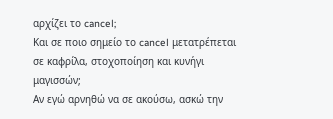αρχίζει το cancel;
Και σε ποιο σημείο το cancel μετατρέπεται σε καφρίλα, στοχοποίηση και κυνήγι μαγισσών;
Αν εγώ αρνηθώ να σε ακούσω, ασκώ την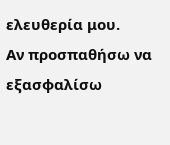ελευθερία μου.
Αν προσπαθήσω να εξασφαλίσω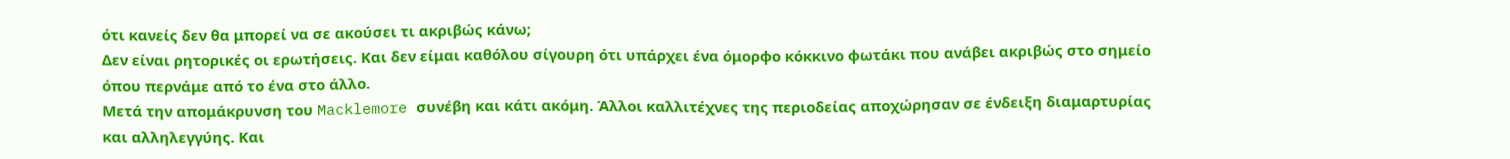ότι κανείς δεν θα μπορεί να σε ακούσει τι ακριβώς κάνω;
Δεν είναι ρητορικές οι ερωτήσεις. Και δεν είμαι καθόλου σίγουρη ότι υπάρχει ένα όμορφο κόκκινο φωτάκι που ανάβει ακριβώς στο σημείο όπου περνάμε από το ένα στο άλλο.
Μετά την απομάκρυνση του Macklemore συνέβη και κάτι ακόμη. Άλλοι καλλιτέχνες της περιοδείας αποχώρησαν σε ένδειξη διαμαρτυρίας και αλληλεγγύης. Και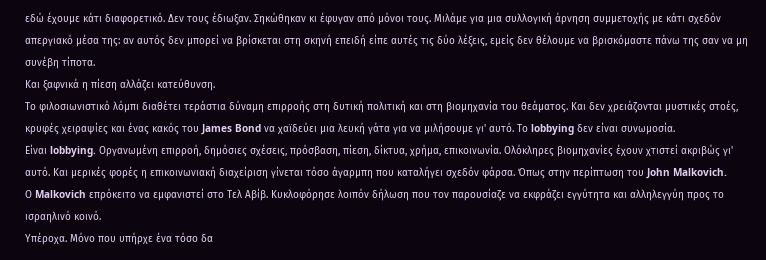εδώ έχουμε κάτι διαφορετικό. Δεν τους έδιωξαν. Σηκώθηκαν κι έφυγαν από μόνοι τους. Μιλάμε για μια συλλογική άρνηση συμμετοχής με κάτι σχεδόν απεργιακό μέσα της: αν αυτός δεν μπορεί να βρίσκεται στη σκηνή επειδή είπε αυτές τις δύο λέξεις, εμείς δεν θέλουμε να βρισκόμαστε πάνω της σαν να μη συνέβη τίποτα.
Και ξαφνικά η πίεση αλλάζει κατεύθυνση.
Το φιλοσιωνιστικό λόμπι διαθέτει τεράστια δύναμη επιρροής στη δυτική πολιτική και στη βιομηχανία του θεάματος. Και δεν χρειάζονται μυστικές στοές, κρυφές χειραψίες και ένας κακός του James Bond να χαϊδεύει μια λευκή γάτα για να μιλήσουμε γι' αυτό. Το lobbying δεν είναι συνωμοσία.
Είναι lobbying. Οργανωμένη επιρροή, δημόσιες σχέσεις, πρόσβαση, πίεση, δίκτυα, χρήμα, επικοινωνία. Ολόκληρες βιομηχανίες έχουν χτιστεί ακριβώς γι' αυτό. Και μερικές φορές η επικοινωνιακή διαχείριση γίνεται τόσο άγαρμπη που καταλήγει σχεδόν φάρσα. Όπως στην περίπτωση του John Malkovich.
Ο Malkovich επρόκειτο να εμφανιστεί στο Τελ Αβίβ. Κυκλοφόρησε λοιπόν δήλωση που τον παρουσίαζε να εκφράζει εγγύτητα και αλληλεγγύη προς το ισραηλινό κοινό.
Υπέροχα. Μόνο που υπήρχε ένα τόσο δα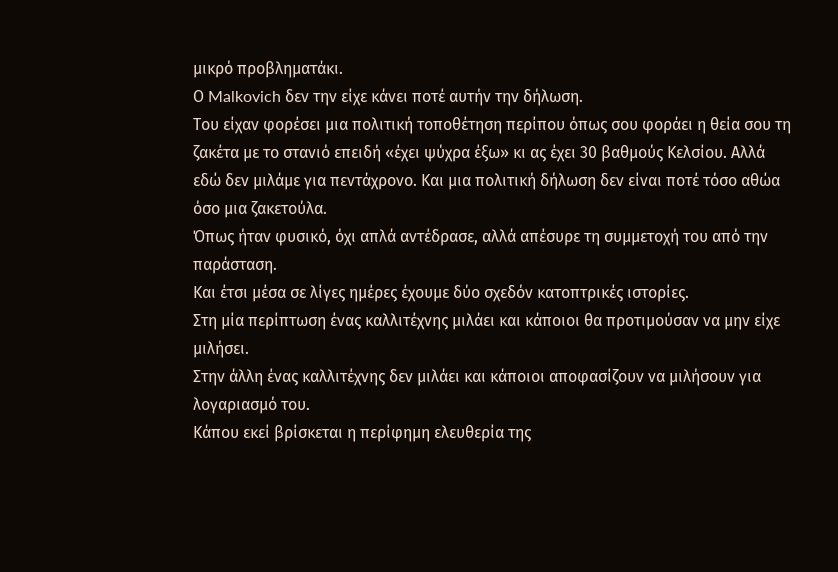μικρό προβληματάκι.
Ο Malkovich δεν την είχε κάνει ποτέ αυτήν την δήλωση.
Του είχαν φορέσει μια πολιτική τοποθέτηση περίπου όπως σου φοράει η θεία σου τη ζακέτα με το στανιό επειδή «έχει ψύχρα έξω» κι ας έχει 30 βαθμούς Κελσίου. Αλλά εδώ δεν μιλάμε για πεντάχρονο. Και μια πολιτική δήλωση δεν είναι ποτέ τόσο αθώα όσο μια ζακετούλα.
Όπως ήταν φυσικό, όχι απλά αντέδρασε, αλλά απέσυρε τη συμμετοχή του από την παράσταση.
Και έτσι μέσα σε λίγες ημέρες έχουμε δύο σχεδόν κατοπτρικές ιστορίες.
Στη μία περίπτωση ένας καλλιτέχνης μιλάει και κάποιοι θα προτιμούσαν να μην είχε μιλήσει.
Στην άλλη ένας καλλιτέχνης δεν μιλάει και κάποιοι αποφασίζουν να μιλήσουν για λογαριασμό του.
Κάπου εκεί βρίσκεται η περίφημη ελευθερία της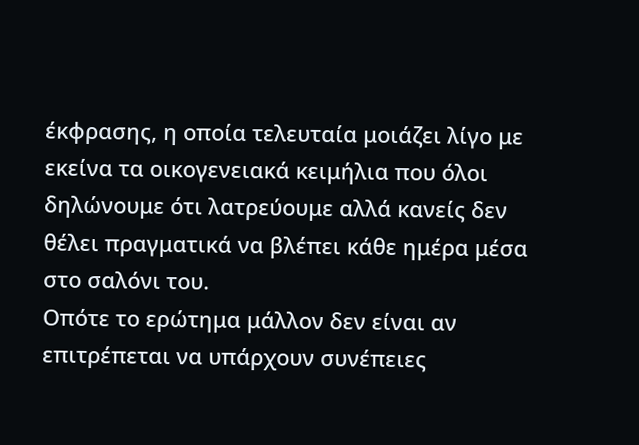έκφρασης, η οποία τελευταία μοιάζει λίγο με εκείνα τα οικογενειακά κειμήλια που όλοι δηλώνουμε ότι λατρεύουμε αλλά κανείς δεν θέλει πραγματικά να βλέπει κάθε ημέρα μέσα στο σαλόνι του.
Οπότε το ερώτημα μάλλον δεν είναι αν επιτρέπεται να υπάρχουν συνέπειες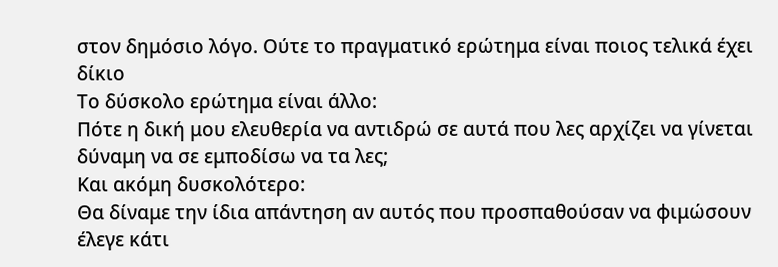στον δημόσιο λόγο. Ούτε το πραγματικό ερώτημα είναι ποιος τελικά έχει δίκιο
Το δύσκολο ερώτημα είναι άλλο:
Πότε η δική μου ελευθερία να αντιδρώ σε αυτά που λες αρχίζει να γίνεται δύναμη να σε εμποδίσω να τα λες;
Και ακόμη δυσκολότερο:
Θα δίναμε την ίδια απάντηση αν αυτός που προσπαθούσαν να φιμώσουν έλεγε κάτι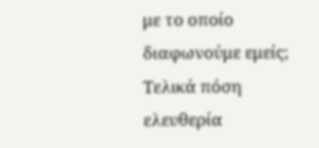με το οποίο διαφωνούμε εμείς;
Τελικά πόση ελευθερία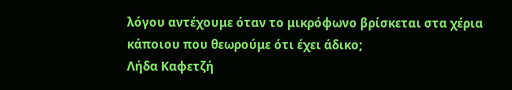λόγου αντέχουμε όταν το μικρόφωνο βρίσκεται στα χέρια κάποιου που θεωρούμε ότι έχει άδικο;
Λήδα Καφετζή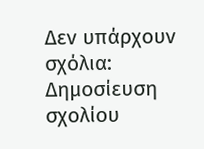Δεν υπάρχουν σχόλια:
Δημοσίευση σχολίου